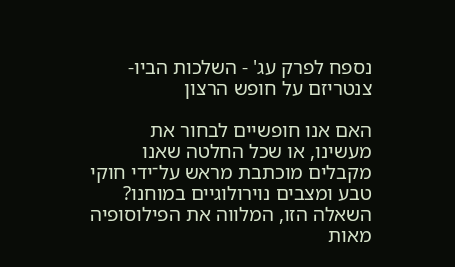נספח לפרק עג' - השלכות הביו-צנטריזם על חופש הרצון

האם אנו חופשיים לבחור את מעשינו, או שכל החלטה שאנו מקבלים מוכתבת מראש על־ידי חוקי טבע ומצבים נוירולוגיים במוחנו? השאלה הזו, המלווה את הפילוסופיה מאות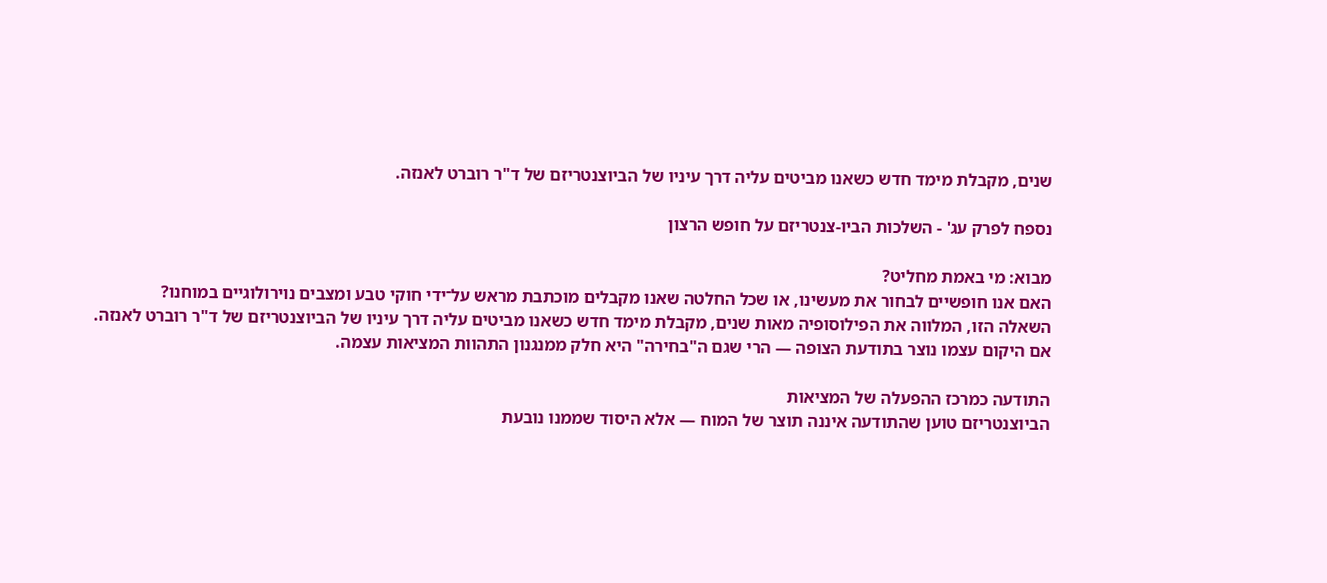שנים, מקבלת מימד חדש כשאנו מביטים עליה דרך עיניו של הביוצנטריזם של ד"ר רוברט לאנזה.

נספח לפרק עג' - השלכות הביו-צנטריזם על חופש הרצון

מבוא: מי באמת מחליט?
האם אנו חופשיים לבחור את מעשינו, או שכל החלטה שאנו מקבלים מוכתבת מראש על־ידי חוקי טבע ומצבים נוירולוגיים במוחנו?
השאלה הזו, המלווה את הפילוסופיה מאות שנים, מקבלת מימד חדש כשאנו מביטים עליה דרך עיניו של הביוצנטריזם של ד"ר רוברט לאנזה.
אם היקום עצמו נוצר בתודעת הצופה — הרי שגם ה"בחירה" היא חלק ממנגנון התהוות המציאות עצמה.

התודעה כמרכז ההפעלה של המציאות
הביוצנטריזם טוען שהתודעה איננה תוצר של המוח — אלא היסוד שממנו נובעת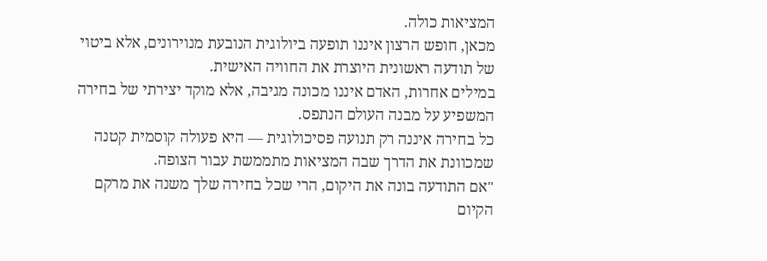המציאות כולה.
מכאן, חופש הרצון איננו תופעה ביולוגית הנובעת מנוירונים, אלא ביטוי של תודעה ראשונית היוצרת את החוויה האישית.
במילים אחרות, האדם איננו מכונה מגיבה, אלא מוקד יצירתי של בחירה המשפיע על מבנה העולם הנתפס.
כל בחירה איננה רק תנועה פסיכולוגית — היא פעולה קוסמית קטנה שמכוונת את הדרך שבה המציאות מתממשת עבור הצופה.
"אם התודעה בונה את היקום, הרי שכל בחירה שלך משנה את מרקם הקיום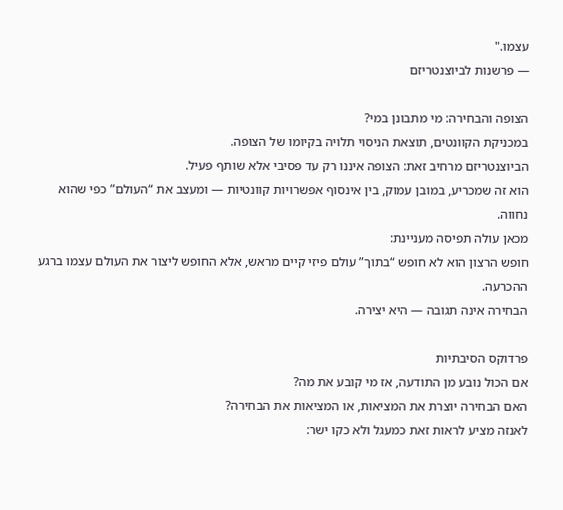עצמו."
— פרשנות לביוצנטריזם

הצופה והבחירה: מי מתבונן במי?
במכניקת הקוונטים, תוצאת הניסוי תלויה בקיומו של הצופה.
הביוצנטריזם מרחיב זאת: הצופה איננו רק עד פסיבי אלא שותף פעיל.
הוא זה שמכריע, במובן עמוק, בין אינסוף אפשרויות קוונטיות — ומעצב את “העולם” כפי שהוא נחווה.
מכאן עולה תפיסה מעניינת:
חופש הרצון הוא לא חופש “בתוך” עולם פיזי קיים מראש, אלא החופש ליצור את העולם עצמו ברגע ההכרעה.
הבחירה אינה תגובה — היא יצירה.

פרדוקס הסיבתיות
אם הכול נובע מן התודעה, אז מי קובע את מה?
האם הבחירה יוצרת את המציאות, או המציאות את הבחירה?
לאנזה מציע לראות זאת כמעגל ולא כקו ישר: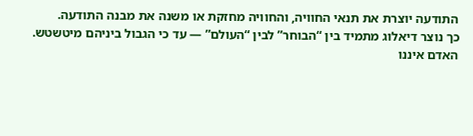התודעה יוצרת את תנאי החוויה, והחוויה מחזקת או משנה את מבנה התודעה.
כך נוצר דיאלוג מתמיד בין “הבוחר” לבין “העולם” — עד כי הגבול ביניהם מיטשטש.
האדם איננו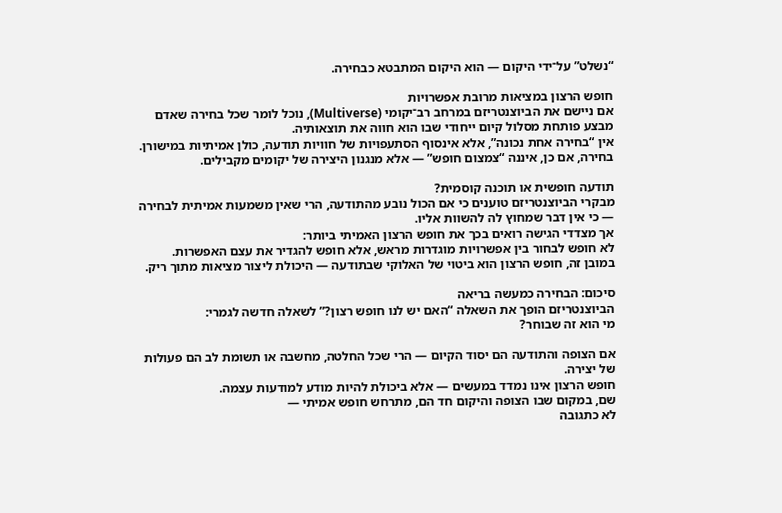“נשלט” על־ידי היקום — הוא היקום המתבטא כבחירה.

חופש הרצון במציאות מרובת אפשרויות
אם ניישם את הביוצנטריזם במרחב רב־יקומי (Multiverse), נוכל לומר שכל בחירה שאדם מבצע פותחת מסלול קיום ייחודי שבו הוא חווה את תוצאותיה.
אין “בחירה אחת נכונה”, אלא אינסוף הסתעפויות של חוויות תודעה, כולן אמיתיות במישורן.
בחירה, אם כן, איננה “צמצום חופש” — אלא מנגנון היצירה של יקומים מקבילים.

תודעה חופשית או תוכנה קוסמית?
מבקרי הביוצנטריזם טוענים כי אם הכול נובע מהתודעה, הרי שאין משמעות אמיתית לבחירה — כי אין דבר שמחוץ לה להשוות אליו.
אך מצדדי הגישה רואים בכך את חופש הרצון האמיתי ביותר:
לא חופש לבחור בין אפשרויות מוגדרות מראש, אלא חופש להגדיר את עצם האפשרות.
במובן זה, חופש הרצון הוא ביטוי של האלוקי שבתודעה — היכולת ליצור מציאות מתוך ריק.

סיכום: הבחירה כמעשה בריאה
הביוצנטריזם הופך את השאלה “האם יש לנו חופש רצון?” לשאלה חדשה לגמרי:
מי הוא זה שבוחר?

אם הצופה והתודעה הם יסוד הקיום — הרי שכל החלטה, מחשבה או תשומת לב הם פעולות של יצירה.
חופש הרצון אינו נמדד במעשים — אלא ביכולת להיות מודע למודעות עצמה.
שם, במקום שבו הצופה והיקום חד הם, מתרחש חופש אמיתי —
לא כתגובה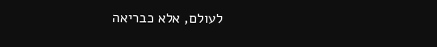לעולם, אלא כבריאה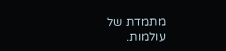מתמדת של עולמות.